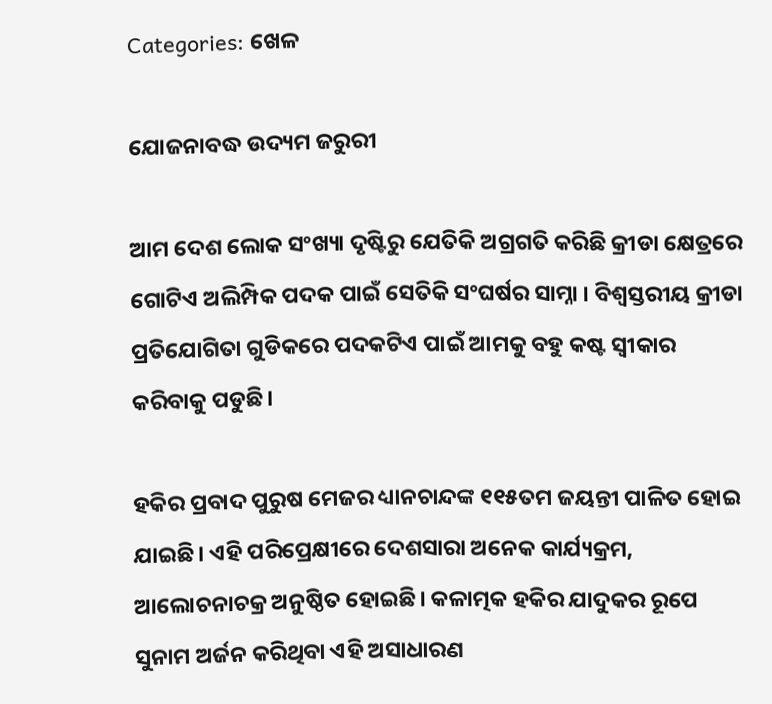Categories: ଖେଳ

ଯୋଜନାବଦ୍ଧ ଉଦ୍ୟମ ଜରୁରୀ

ଆମ ଦେଶ ଲୋକ ସଂଖ୍ୟା ଦୃଷ୍ଟିରୁ ଯେତିକି ଅଗ୍ରଗତି କରିଛି କ୍ରୀଡା କ୍ଷେତ୍ରରେ ଗୋଟିଏ ଅଲିମ୍ପିକ ପଦକ ପାଇଁ ସେତିକି ସଂଘର୍ଷର ସାମ୍ନା । ବିଶ୍ୱସ୍ତରୀୟ କ୍ରୀଡା ପ୍ରତିଯୋଗିତା ଗୁଡିକରେ ପଦକଟିଏ ପାଇଁ ଆମକୁ ବହୁ କଷ୍ଟ ସ୍ବୀକାର କରିବାକୁ ପଡୁଛି।

ହକିର ପ୍ରବାଦ ପୁରୁଷ ମେଜର ଧ୍ୟାନଚାନ୍ଦଙ୍କ ୧୧୫ତମ ଜୟନ୍ତୀ ପାଳିତ ହୋଇ ଯାଇଛି। ଏହି ପରିପ୍ରେକ୍ଷୀରେ ଦେଶସାରା ଅନେକ କାର୍ଯ୍ୟକ୍ରମ, ଆଲୋଚନାଚକ୍ର ଅନୁଷ୍ଠିତ ହୋଇଛି। କଳାତ୍ମକ ହକିର ଯାଦୁକର ରୂପେ ସୁନାମ ଅର୍ଜନ କରିଥିବା ଏହି ଅସାଧାରଣ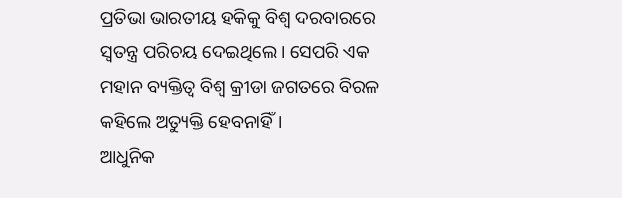ପ୍ରତିଭା ଭାରତୀୟ ହକିକୁ ବିଶ୍ୱ ଦରବାରରେ ସ୍ବତନ୍ତ୍ର ପରିଚୟ ଦେଇଥିଲେ। ସେପରି ଏକ ମହାନ ବ୍ୟକ୍ତିତ୍ୱ ବିଶ୍ୱ କ୍ରୀଡା ଜଗତରେ ବିରଳ କହିଲେ ଅତ୍ୟୁକ୍ତି ହେବନାହିଁ।
ଆଧୁନିକ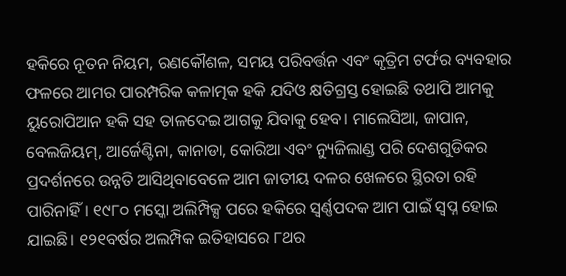ହକିରେ ନୂତନ ନିୟମ, ରଣକୌଶଳ, ସମୟ ପରିବର୍ତ୍ତନ ଏବଂ କୃତ୍ରିମ ଟର୍ଫର ବ୍ୟବହାର ଫଳରେ ଆମର ପାରମ୍ପରିକ କଳାତ୍ମକ ହକି ଯଦିଓ କ୍ଷତିଗ୍ରସ୍ତ ହୋଇଛି ତଥାପି ଆମକୁ ୟୁରୋପିଆନ ହକି ସହ ତାଳଦେଇ ଆଗକୁ ଯିବାକୁ ହେବ। ମାଲେସିଆ, ଜାପାନ, ବେଲଜିୟମ୍‌, ଆର୍ଜେଣ୍ଟିନା, କାନାଡା, କୋରିଆ ଏବଂ ନ୍ୟୁଜିଲାଣ୍ଡ ପରି ଦେଶଗୁଡିକର ପ୍ରଦର୍ଶନରେ ଉନ୍ନତି ଆସିଥିବାବେଳେ ଆମ ଜାତୀୟ ଦଳର ଖେଳରେ ସ୍ଥିରତା ରହି ପାରିନାହିଁ। ୧୯୮୦ ମସ୍କୋ ଅଲିମ୍ପିକ୍ସ ପରେ ହକିରେ ସ୍ବର୍ଣ୍ଣପଦକ ଆମ ପାଇଁ ସ୍ବପ୍ନ ହୋଇ ଯାଇଛି। ୧୨୧ବର୍ଷର ଅଲମ୍ପିକ ଇତିହାସରେ ୮ଥର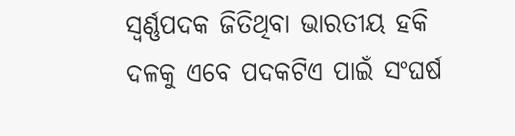ସ୍ବର୍ଣ୍ଣପଦକ ଜିତିଥିବା ଭାରତୀୟ ହକି ଦଳକୁ ଏବେ ପଦକଟିଏ ପାଇଁ ସଂଘର୍ଷ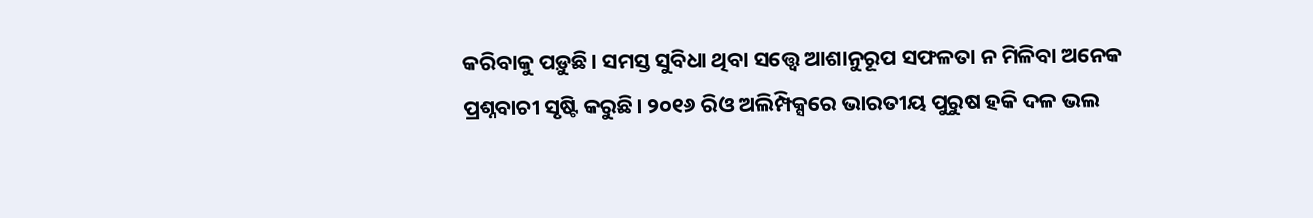କରିବାକୁ ପଡ଼ୁଛି। ସମସ୍ତ ସୁବିଧା ଥିବା ସତ୍ତ୍ୱେ ଆଶାନୁରୂପ ସଫଳତା ନ ମିଳିବା ଅନେକ ପ୍ରଶ୍ନବାଚୀ ସୃଷ୍ଟି କରୁଛି। ୨୦୧୬ ରିଓ ଅଲିମ୍ପିକ୍ସରେ ଭାରତୀୟ ପୁରୁଷ ହକି ଦଳ ଭଲ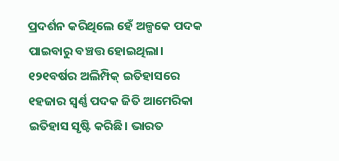ପ୍ରଦର୍ଶନ କରିଥିଲେ ହେଁ ଅଳ୍ପକେ ପଦକ ପାଇବାରୁ ବଞ୍ଚତ୍ତ ହୋଇଥିଲା। ୧୨୧ବର୍ଷର ଅଲିମ୍ପିକ୍‌ ଇତିହାସରେ ୧ହଜାର ସ୍ବର୍ଣ୍ଣ ପଦକ ଜିତି ଆମେରିକା ଇତିହାସ ସୃଷ୍ଟି କରିଛି। ଭାରତ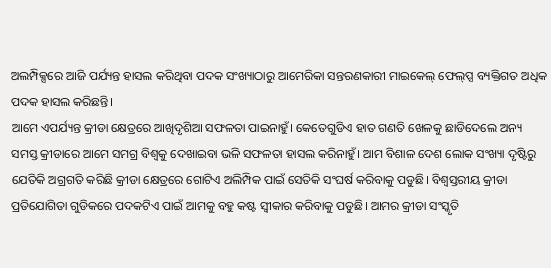ଅଲମ୍ପିକ୍ସରେ ଆଜି ପର୍ଯ୍ୟନ୍ତ ହାସଲ କରିଥିବା ପଦକ ସଂଖ୍ୟାଠାରୁ ଆମେରିକା ସନ୍ତରଣକାରୀ ମାଇକେଲ୍‌ ଫେଲ୍‌ପ୍ସ ବ୍ୟକ୍ତିଗତ ଅଧିକ ପଦକ ହାସଲ କରିଛନ୍ତି।
ଆମେ ଏପର୍ଯ୍ୟନ୍ତ କ୍ରୀଡା କ୍ଷେତ୍ରରେ ଆଖିଦୃଶିଆ ସଫଳତା ପାଇନାହୁଁ। କେତେଗୁଡିଏ ହାତ ଗଣତି ଖେଳକୁ ଛାଡିଦେଲେ ଅନ୍ୟ ସମସ୍ତ କ୍ରୀଡାରେ ଆମେ ସମଗ୍ର ବିଶ୍ୱକୁ ଦେଖାଇବା ଭଳି ସଫଳତା ହାସଲ କରିନାହୁଁ। ଆମ ବିଶାଳ ଦେଶ ଲୋକ ସଂଖ୍ୟା ଦୃଷ୍ଟିରୁ ଯେତିକି ଅଗ୍ରଗତି କରିଛି କ୍ରୀଡା କ୍ଷେତ୍ରରେ ଗୋଟିଏ ଅଲିମ୍ପିକ ପାଇଁ ସେତିକି ସଂଘର୍ଷ କରିବାକୁ ପଡୁଛି। ବିଶ୍ୱସ୍ତରୀୟ କ୍ରୀଡା ପ୍ରତିଯୋଗିତା ଗୁଡିକରେ ପଦକଟିଏ ପାଇଁ ଆମକୁ ବହୁ କଷ୍ଟ ସ୍ବୀକାର କରିବାକୁ ପଡୁଛି। ଆମର କ୍ରୀଡା ସଂସ୍କୃତି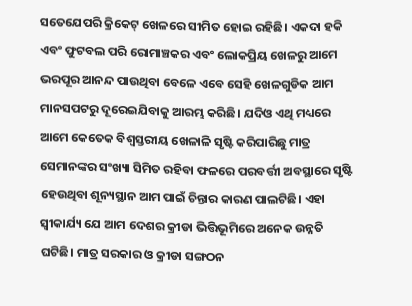ସତେଯେପରି କ୍ରିକେଟ୍‌ ଖେଳରେ ସୀମିତ ହୋଇ ରହିଛି। ଏକଦା ହକି ଏବଂ ଫୁଟବଲ ପରି ରୋମାଞ୍ଚକର ଏବଂ ଲୋକପ୍ରିୟ ଖେଳରୁ ଆମେ ଭରପୂର ଆନନ୍ଦ ପାଉଥିବା ବେଳେ ଏବେ ସେହି ଖେଳଗୁଡିକ ଆମ ମାନସପଟରୁ ଦୂରେଇଯିବାକୁ ଆରମ୍ଭ କରିଛି। ଯଦିଓ ଏଥି ମଧ୍ୟରେ ଆମେ କେତେକ ବିଶ୍ୱସ୍ତରୀୟ ଖେଳାଳି ସୃଷ୍ଟି କରିପାରିଛୁ ମାତ୍ର ସେମାନଙ୍କର ସଂଖ୍ୟା ସିମିତ ରହିବା ଫଳରେ ପରବର୍ତ୍ତୀ ଅବସ୍ଥାରେ ସୃଷ୍ଟି ହେଉଥିବା ଶୂନ୍ୟସ୍ଥାନ ଆମ ପାଇଁ ଚିନ୍ତାର କାରଣ ପାଲଟିଛି। ଏହା ସ୍ବୀକାର୍ଯ୍ୟ ଯେ ଆମ ଦେଶର କ୍ରୀଡା ଭିତ୍ତିଭୂମିରେ ଅନେକ ଉନ୍ନତି ଘଟିଛି। ମାତ୍ର ସରକାର ଓ କ୍ରୀଡା ସଙ୍ଗଠନ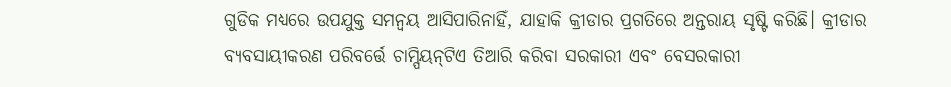ଗୁଡିକ ମଧ୍ୟରେ ଉପଯୁକ୍ତ ସମନ୍ବୟ ଆସିପାରିନାହିଁ, ଯାହାକି କ୍ରୀଡାର ପ୍ରଗତିରେ ଅନ୍ତରାୟ ସୃଷ୍ଟି କରିଛି। କ୍ରୀଡାର ବ୍ୟବସାୟୀକରଣ ପରିବର୍ତ୍ତେ ଚାମ୍ପିୟନ୍‌ଟିଏ ତିଆରି କରିବା ସରକାରୀ ଏବଂ ବେସରକାରୀ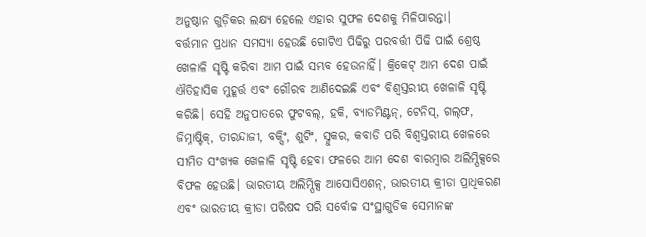ଅନୁଷ୍ଠାନ ଗୁଡ଼ିକର ଲକ୍ଷ୍ୟ ହେଲେ ଏହାର ସୁଫଳ ଦେଶକୁ ମିଳିପାରନ୍ତା।
ବର୍ତ୍ତମାନ ପ୍ରଧାନ ସମସ୍ୟା ହେଉଛି ଗୋଟିଏ ପିଢିରୁ ପରବର୍ତ୍ତୀ ପିଢି ପାଇଁ ଶ୍ରେଷ୍ଠ ଖେଳାଳି ସୃଷ୍ଟି କରିବା ଆମ ପାଇଁ ସମ୍ଭବ ହେଉନାହିଁ। କ୍ରିକେଟ୍‌ ଆମ ଦେଶ ପାଇଁ ଐତିହାସିକ ମୁହୂର୍ତ୍ତ ଏବଂ ଗୌରବ ଆଣିଦେଇଛି ଏବଂ ବିଶ୍ୱସ୍ତରୀୟ ଖେଳାଳି ସୃଷ୍ଟି କରିଛି। ସେହି ଅନୁପାତରେ ଫୁଟବଲ୍‌, ହକି, ବ୍ୟାଡମିଣ୍ଟନ୍‌, ଟେନିସ୍‌, ଗଲ୍‌ଫ, ଜିମ୍ନାଷ୍ଟିକ୍‌, ତୀରନ୍ଦାଜୀ, ବକ୍ସିଂ, ଶୁଟିଂ, ସ୍ନୁକର, କବାଡି ପରି ବିଶ୍ୱସ୍ତରୀୟ ଖେଳରେ ସୀମିତ ସଂଖ୍ୟକ ଖେଳାଳି ସୃଷ୍ଟି ହେବା ଫଳରେ ଆମ ଦେଶ ବାରମ୍ବାର ଅଲିମ୍ପିକ୍ସରେ ବିଫଳ ହେଉଛି। ଭାରତୀୟ ଅଲିମ୍ପିକ୍ସ ଆସୋସିଏଶନ୍‌, ଭାରତୀୟ କ୍ରୀଡା ପ୍ରାଧିକରଣ ଏବଂ ଭାରତୀୟ କ୍ରୀଡା ପରିଷଦ ପରି ସର୍ବୋଚ୍ଚ ସଂସ୍ଥାଗୁଡିକ ସେମାନଙ୍କ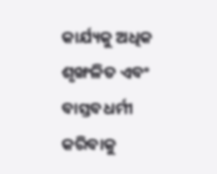କାର୍ଯ୍ୟକୁ ଅଧିକ ଶୃଙ୍ଖଳିତ ଏବଂ ବାସ୍ତବଧର୍ମୀ କରିବାକୁ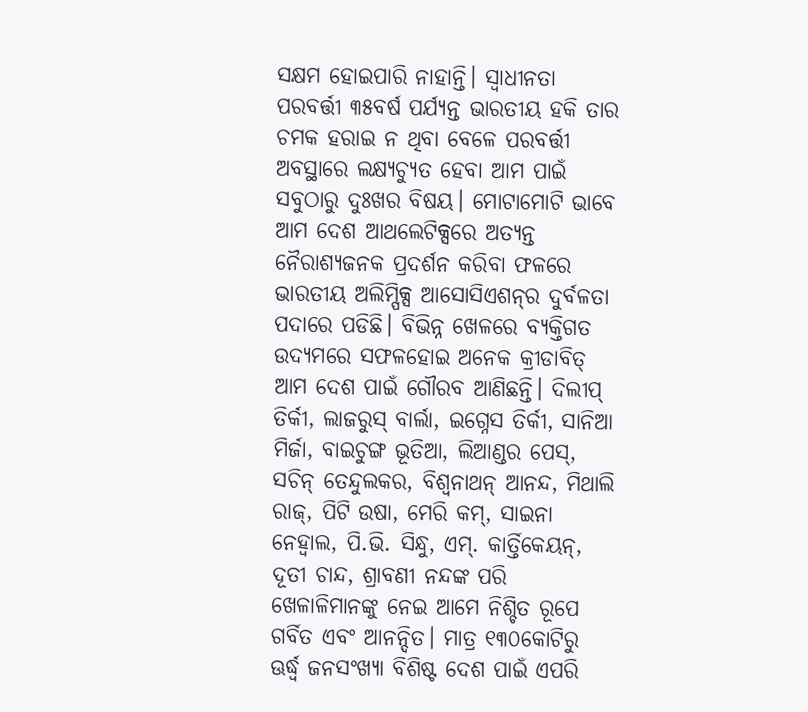ସକ୍ଷମ ହୋଇପାରି ନାହାନ୍ତି। ସ୍ବାଧୀନତା ପରବର୍ତ୍ତୀ ୩୫ବର୍ଷ ପର୍ଯ୍ୟନ୍ତ ଭାରତୀୟ ହକି ତାର ଚମକ ହରାଇ ନ ଥିବା ବେଳେ ପରବର୍ତ୍ତୀ ଅବସ୍ଥାରେ ଲକ୍ଷ୍ୟଚ୍ୟୁତ ହେବା ଆମ ପାଇଁ ସବୁଠାରୁ ଦୁଃଖର ବିଷୟ। ମୋଟାମୋଟି ଭାବେ ଆମ ଦେଶ ଆଥଲେଟିକ୍ସରେ ଅତ୍ୟନ୍ତ ନୈରାଶ୍ୟଜନକ ପ୍ରଦର୍ଶନ କରିବା ଫଳରେ ଭାରତୀୟ ଅଲିମ୍ପିକ୍ସ ଆସୋସିଏଶନ୍‌ର ଦୁର୍ବଳତା ପଦାରେ ପଡିଛି। ବିଭିନ୍ନ ଖେଳରେ ବ୍ୟକ୍ତିଗତ ଉଦ୍ୟମରେ ସଫଳହୋଇ ଅନେକ କ୍ରୀଡାବିତ୍‌ ଆମ ଦେଶ ପାଇଁ ଗୌରବ ଆଣିଛନ୍ତି। ଦିଲୀପ୍‌ ତିର୍କୀ, ଲାଜରୁସ୍‌ ବାର୍ଲା, ଇଗ୍ନେସ ତିର୍କୀ, ସାନିଆ ମିର୍ଜା, ବାଇଚୁଙ୍ଗ ଭୂତିଆ, ଲିଆଣ୍ଡର ପେସ୍‌, ସଚିନ୍‌ ତେନ୍ଦୁଲକର, ବିଶ୍ୱନାଥନ୍‌ ଆନନ୍ଦ, ମିଥାଲି ରାଜ୍‌, ପିଟି ଉଷା, ମେରି କମ୍‌, ସାଇନା ନେହ୍ବାଲ, ପି.ଭି. ସିନ୍ଧୁ, ଏମ୍‌. କାର୍ତ୍ତିକେୟନ୍‌, ଦୂତୀ ଚାନ୍ଦ, ଶ୍ରାବଣୀ ନନ୍ଦଙ୍କ ପରି ଖେଳାଳିମାନଙ୍କୁ ନେଇ ଆମେ ନିଶ୍ଚିତ ରୂପେ ଗର୍ବିତ ଏବଂ ଆନନ୍ଦିତ। ମାତ୍ର ୧୩୦କୋଟିରୁ ଊର୍ଦ୍ଧ୍ୱ ଜନସଂଖ୍ୟା ବିଶିଷ୍ଟ ଦେଶ ପାଇଁ ଏପରି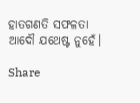ହାତଗଣତି ସଫଳତା ଆଦୌ ଯଥେଷ୍ଟ ନୁହେଁ।

Share